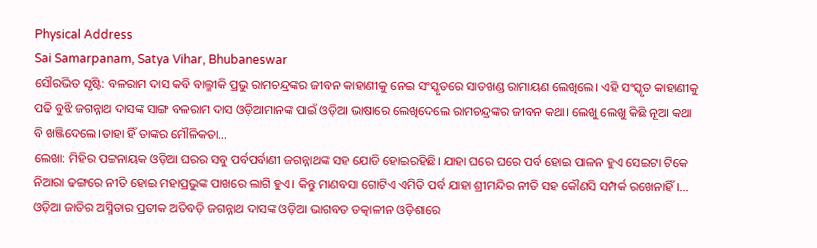Physical Address
Sai Samarpanam, Satya Vihar, Bhubaneswar
ସୌରଭିତ ସୃଷ୍ଟି: ବଳରାମ ଦାସ କବି ବାଲ୍ମୀକି ପ୍ରଭୁ ରାମଚନ୍ଦ୍ରଙ୍କର ଜୀବନ କାହାଣୀକୁ ନେଇ ସଂସ୍କୃତରେ ସାତଖଣ୍ଡ ରାମାୟଣ ଲେଖିଲେ। ଏହି ସଂସ୍କୃତ କାହାଣୀକୁ ପଢି ବୁଝି ଜଗନ୍ନାଥ ଦାସଙ୍କ ସାଙ୍ଗ ବଳରାମ ଦାସ ଓଡ଼ିଆମାନଙ୍କ ପାଇଁ ଓଡ଼ିଆ ଭାଷାରେ ଲେଖିଦେଲେ ରାମଚନ୍ଦ୍ରଙ୍କର ଜୀବନ କଥା। ଲେଖୁ ଲେଖୁ କିଛି ନୂଆ କଥା ବି ଖଞ୍ଜିଦେଲେ।ତାହା ହିଁ ତାଙ୍କର ମୌଳିକତା…
ଲେଖା: ମିହିର ପଟ୍ଟନାୟକ ଓଡ଼ିଆ ଘରର ସବୁ ପର୍ବପର୍ବାଣୀ ଜଗନ୍ନାଥଙ୍କ ସହ ଯୋଡି ହୋଇରହିଛି। ଯାହା ଘରେ ଘରେ ପର୍ବ ହୋଇ ପାଳନ ହୁଏ ସେଇଟା ଟିକେ ନିଆରା ଢଙ୍ଗରେ ନୀତି ହୋଇ ମହାପ୍ରଭୁଙ୍କ ପାଖରେ ଲାଗି ହୁଏ। କିନ୍ତୁ ମାଣବସା ଗୋଟିଏ ଏମିତି ପର୍ବ ଯାହା ଶ୍ରୀମନ୍ଦିର ନୀତି ସହ କୌଣସି ସମ୍ପର୍କ ରଖେନାହିଁ।…
ଓଡ଼ିଆ ଜାତିର ଅସ୍ମିତାର ପ୍ରତୀକ ଅତିବଡ଼ି ଜଗନ୍ନାଥ ଦାସଙ୍କ ଓଡ଼ିଆ ଭାଗବତ ତତ୍କାଳୀନ ଓଡ଼ିଶାରେ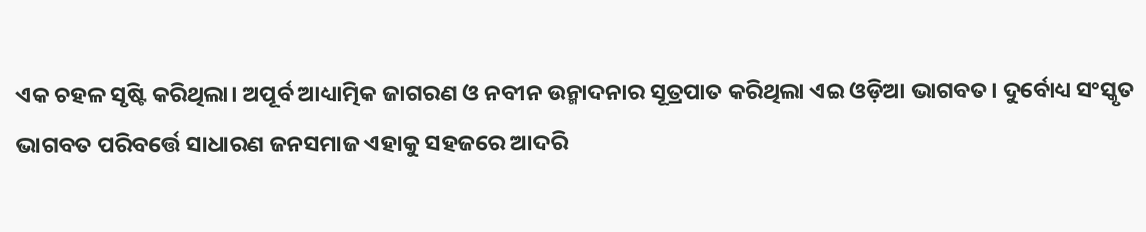ଏକ ଚହଳ ସୃଷ୍ଟି କରିଥିଲା। ଅପୂର୍ବ ଆଧ୍ୟାତ୍ମିକ ଜାଗରଣ ଓ ନବୀନ ଉନ୍ମାଦନାର ସୂତ୍ରପାତ କରିଥିଲା ଏଇ ଓଡ଼ିଆ ଭାଗବତ। ଦୁର୍ବୋଧ୍ୟ ସଂସ୍କୃତ ଭାଗବତ ପରିବର୍ତ୍ତେ ସାଧାରଣ ଜନସମାଜ ଏହାକୁ ସହଜରେ ଆଦରି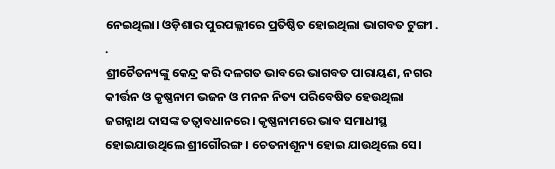ନେଇଥିଲା। ଓଡ଼ିଶାର ପୁରପଲ୍ଲୀରେ ପ୍ରତିଷ୍ଠିତ ହୋଇଥିଲା ଭାଗବତ ଟୁଙ୍ଗୀ . .
ଶ୍ରୀଚୈତନ୍ୟଙ୍କୁ କେନ୍ଦ୍ର କରି ଦଳଗତ ଭାବରେ ଭାଗବତ ପାରାୟଣ, ନଗର କୀର୍ତ୍ତନ ଓ କୃଷ୍ଣନାମ ଭଜନ ଓ ମନନ ନିତ୍ୟ ପରିବେଷିତ ହେଉଥିଲା ଜଗନ୍ନାଥ ଦାସଙ୍କ ତତ୍ୱାବଧାନରେ। କୃଷ୍ଣନାମରେ ଭାବ ସମାଧୀସ୍ଥ ହୋଇଯାଉଥିଲେ ଶ୍ରୀଗୌରଙ୍ଗ। ଚେତନାଶୂନ୍ୟ ହୋଇ ଯାଉଥିଲେ ସେ।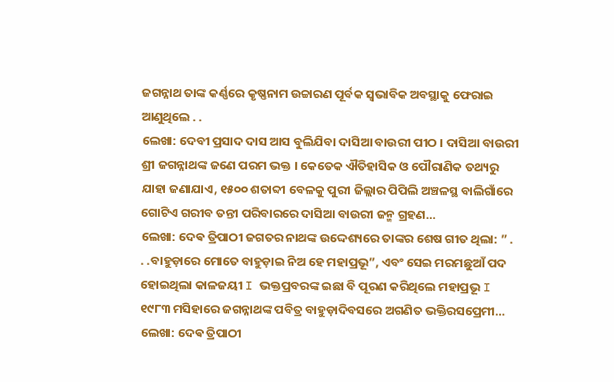ଜଗନ୍ନାଥ ତାଙ୍କ କର୍ଣ୍ଣରେ କୃଷ୍ଣନାମ ଉଚ୍ଚାରଣ ପୂର୍ବକ ସ୍ୱଭାବିକ ଅବସ୍ଥାକୁ ଫେରାଇ ଆଣୁଥିଲେ . .
ଲେଖା: ଦେବୀ ପ୍ରସାଦ ଦାସ ଆସ ବୁଲିଯିବା ଦାସିଆ ବାଉରୀ ପୀଠ । ଦାସିଆ ବାଉରୀ ଶ୍ରୀ ଜଗନ୍ନାଥଙ୍କ ଜଣେ ପରମ ଭକ୍ତ । କେତେକ ଐତିହାସିକ ଓ ପୌରାଣିକ ତଥ୍ୟରୁ ଯାହା ଜଣାଯାଏ, ୧୫୦୦ ଶତାବ୍ଦୀ ବେଳକୁ ପୁରୀ ଜିଲ୍ଲାର ପିପିଲି ଅଞ୍ଚଳସ୍ଥ ବାଲିଗାଁରେ ଗୋଟିଏ ଗରୀବ ତନ୍ତୀ ପରିବାରରେ ଦାସିଆ ବାଉରୀ ଜନ୍ମ ଗ୍ରହଣ…
ଲେଖା: ଦେଵ ତ୍ରିପାଠୀ ଜଗତର ନାଥଙ୍କ ଉଦ୍ଦେଶ୍ୟରେ ତାଙ୍କର ଶେଷ ଗୀତ ଥିଲା: ” . . .ବାହୁଡ଼ାରେ ମୋତେ ବାହୁଡ଼ାଇ ନିଅ ହେ ମହାପ୍ରଭୂ”, ଏବଂ ସେଇ ମରମଛୁଆଁ ପଦ ହୋଇଥିଲା କାଳଜୟୀ I ଭକ୍ତପ୍ରବରଙ୍କ ଇଛା ବି ପୂରଣ କରିଥିଲେ ମହାପ୍ରଭୂ I ୧୯୮୩ ମସିହାରେ ଜଗନ୍ନାଥଙ୍କ ପବିତ୍ର ବାହୁଡ଼ାଦିବସରେ ଅଗଣିତ ଭକ୍ତିରସପ୍ରେମୀ…
ଲେଖା: ଦେଵ ତ୍ରିପାଠୀ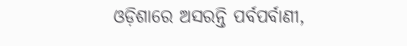ଓଡ଼ିଶାରେ ଅସରନ୍ତି ପର୍ବପର୍ବାଣୀ,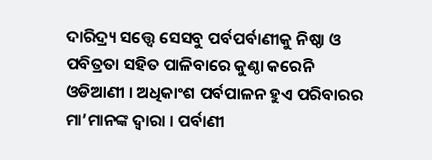ଦାରିଦ୍ର୍ୟ ସତ୍ତ୍ଵେ ସେସବୁ ପର୍ବପର୍ବାଣୀକୁ ନିଷ୍ଠା ଓ ପବିତ୍ରତା ସହିତ ପାଳିବାରେ କୁଣ୍ଠା କରେନି ଓଡିଆଣୀ । ଅଧିକାଂଶ ପର୍ବପାଳନ ହୁଏ ପରିବାରର ମା’ମାନଙ୍କ ଦ୍ଵାରା । ପର୍ବାଣୀ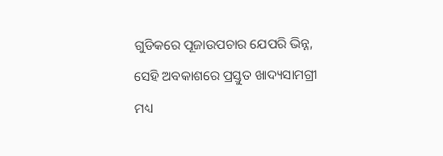ଗୁଡିକରେ ପୂଜାଉପଚାର ଯେପରି ଭିନ୍ନ, ସେହି ଅବକାଶରେ ପ୍ରସ୍ତୁତ ଖାଦ୍ୟସାମଗ୍ରୀ ମଧ୍ୟ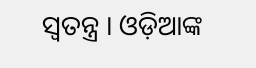ସ୍ବତନ୍ତ୍ର । ଓଡ଼ିଆଙ୍କ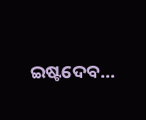ଇଷ୍ଟଦେବ…